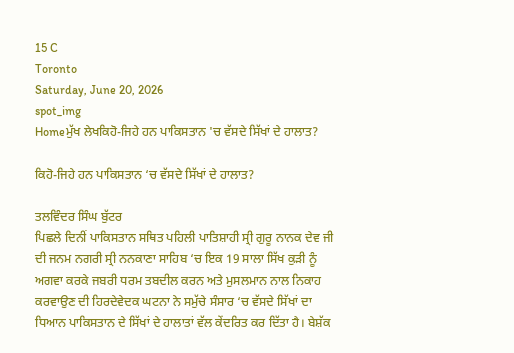15 C
Toronto
Saturday, June 20, 2026
spot_img
Homeਮੁੱਖ ਲੇਖਕਿਹੋ-ਜਿਹੇ ਹਨ ਪਾਕਿਸਤਾਨ 'ਚ ਵੱਸਦੇ ਸਿੱਖਾਂ ਦੇ ਹਾਲਾਤ?

ਕਿਹੋ-ਜਿਹੇ ਹਨ ਪਾਕਿਸਤਾਨ ‘ਚ ਵੱਸਦੇ ਸਿੱਖਾਂ ਦੇ ਹਾਲਾਤ?

ਤਲਵਿੰਦਰ ਸਿੰਘ ਬੁੱਟਰ
ਪਿਛਲੇ ਦਿਨੀਂ ਪਾਕਿਸਤਾਨ ਸਥਿਤ ਪਹਿਲੀ ਪਾਤਿਸ਼ਾਹੀ ਸ੍ਰੀ ਗੁਰੂ ਨਾਨਕ ਦੇਵ ਜੀ ਦੀ ਜਨਮ ਨਗਰੀ ਸ੍ਰੀ ਨਨਕਾਣਾ ਸਾਹਿਬ ‘ਚ ਇਕ 19 ਸਾਲਾ ਸਿੱਖ ਕੁੜੀ ਨੂੰ ਅਗਵਾ ਕਰਕੇ ਜਬਰੀ ਧਰਮ ਤਬਦੀਲ ਕਰਨ ਅਤੇ ਮੁਸਲਮਾਨ ਨਾਲ ਨਿਕਾਹ ਕਰਵਾਉਣ ਦੀ ਹਿਰਦੇਵੇਦਕ ਘਟਨਾ ਨੇ ਸਮੁੱਚੇ ਸੰਸਾਰ ‘ਚ ਵੱਸਦੇ ਸਿੱਖਾਂ ਦਾ ਧਿਆਨ ਪਾਕਿਸਤਾਨ ਦੇ ਸਿੱਖਾਂ ਦੇ ਹਾਲਾਤਾਂ ਵੱਲ ਕੇਂਦਰਿਤ ਕਰ ਦਿੱਤਾ ਹੈ। ਬੇਸ਼ੱਕ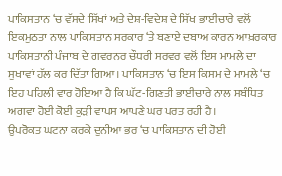ਪਾਕਿਸਤਾਨ ‘ਚ ਵੱਸਦੇ ਸਿੱਖਾਂ ਅਤੇ ਦੇਸ਼-ਵਿਦੇਸ਼ ਦੇ ਸਿੱਖ ਭਾਈਚਾਰੇ ਵਲੋਂ ਇਕਮੁਠਤਾ ਨਾਲ ਪਾਕਿਸਤਾਨ ਸਰਕਾਰ ‘ਤੇ ਬਣਾਏ ਦਬਾਅ ਕਾਰਨ ਆਖ਼ਰਕਾਰ ਪਾਕਿਸਤਾਨੀ ਪੰਜਾਬ ਦੇ ਗਵਰਨਰ ਚੌਧਰੀ ਸਰਵਰ ਵਲੋਂ ਇਸ ਮਾਮਲੇ ਦਾ ਸੁਖਾਵਾਂ ਹੱਲ ਕਰ ਦਿੱਤਾ ਗਿਆ। ਪਾਕਿਸਤਾਨ ‘ਚ ਇਸ ਕਿਸਮ ਦੇ ਮਾਮਲੇ ‘ਚ ਇਹ ਪਹਿਲੀ ਵਾਰ ਹੋਇਆ ਹੈ ਕਿ ਘੱਟ-ਗਿਣਤੀ ਭਾਈਚਾਰੇ ਨਾਲ ਸਬੰਧਿਤ ਅਗਵਾ ਹੋਈ ਕੋਈ ਕੁੜੀ ਵਾਪਸ ਆਪਣੇ ਘਰ ਪਰਤ ਰਹੀ ਹੈ।
ਉਪਰੋਕਤ ਘਟਨਾ ਕਰਕੇ ਦੁਨੀਆ ਭਰ ‘ਚ ਪਾਕਿਸਤਾਨ ਦੀ ਹੋਈ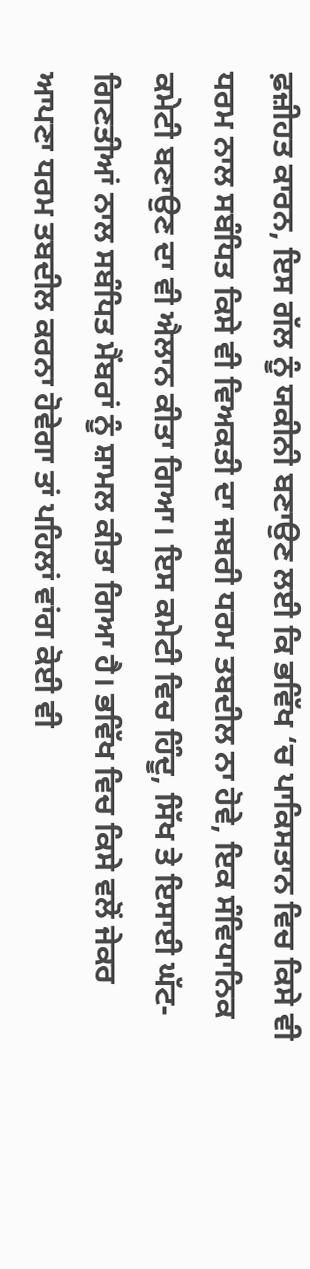ਫ਼ਜ਼ੀਹਤ ਕਾਰਨ, ਇਸ ਗੱਲ ਨੂੰ ਯਕੀਨੀ ਬਣਾਉਣ ਲਈ ਕਿ ਭਵਿੱਖ ‘ਚ ਪਾਕਿਸਤਾਨ ਵਿਚ ਕਿਸੇ ਵੀ ਧਰਮ ਨਾਲ ਸਬੰਧਿਤ ਕਿਸੇ ਵੀ ਵਿਅਕਤੀ ਦਾ ਜਬਰੀ ਧਰਮ ਤਬਦੀਲ ਨਾ ਹੋਵੇ, ਇਕ ਸੰਵਿਧਾਨਿਕ ਕਮੇਟੀ ਬਣਾਉਣ ਦਾ ਵੀ ਐਲਾਨ ਕੀਤਾ ਗਿਆ। ਇਸ ਕਮੇਟੀ ਵਿਚ ਹਿੰਦੂ, ਸਿੱਖ ਤੇ ਇਸਾਈ ਘੱਟ-ਗਿਣਤੀਆਂ ਨਾਲ ਸਬੰਧਿਤ ਮੈਂਬਰਾਂ ਨੂੰ ਸ਼ਾਮਲ ਕੀਤਾ ਗਿਆ ਹੈ। ਭਵਿੱਖ ਵਿਚ ਕਿਸੇ ਵਲੋਂ ਜੇਕਰ ਆਪਣਾ ਧਰਮ ਤਬਦੀਲ ਕਰਨਾ ਹੋਵੇਗਾ ਤਾਂ ਪਹਿਲਾਂ ਵਾਂਗ ਕੋਈ ਵੀ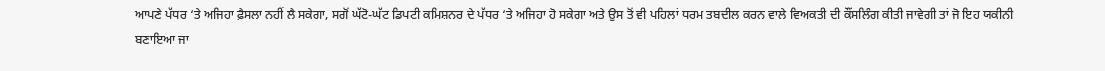ਆਪਣੇ ਪੱਧਰ ‘ਤੇ ਅਜਿਹਾ ਫ਼ੈਸਲਾ ਨਹੀਂ ਲੈ ਸਕੇਗਾ, ਸਗੋਂ ਘੱਟੋ-ਘੱਟ ਡਿਪਟੀ ਕਮਿਸ਼ਨਰ ਦੇ ਪੱਧਰ ‘ਤੇ ਅਜਿਹਾ ਹੋ ਸਕੇਗਾ ਅਤੇ ਉਸ ਤੋਂ ਵੀ ਪਹਿਲਾਂ ਧਰਮ ਤਬਦੀਲ ਕਰਨ ਵਾਲੇ ਵਿਅਕਤੀ ਦੀ ਕੌਂਸਲਿੰਗ ਕੀਤੀ ਜਾਵੇਗੀ ਤਾਂ ਜੋ ਇਹ ਯਕੀਨੀ ਬਣਾਇਆ ਜਾ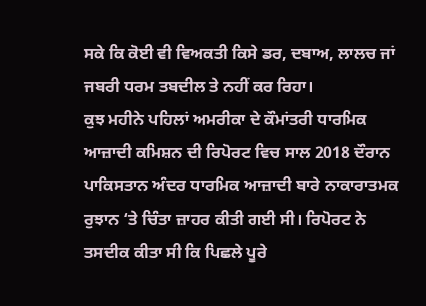ਸਕੇ ਕਿ ਕੋਈ ਵੀ ਵਿਅਕਤੀ ਕਿਸੇ ਡਰ, ਦਬਾਅ, ਲਾਲਚ ਜਾਂ ਜਬਰੀ ਧਰਮ ਤਬਦੀਲ ਤੇ ਨਹੀਂ ਕਰ ਰਿਹਾ।
ਕੁਝ ਮਹੀਨੇ ਪਹਿਲਾਂ ਅਮਰੀਕਾ ਦੇ ਕੌਮਾਂਤਰੀ ਧਾਰਮਿਕ ਆਜ਼ਾਦੀ ਕਮਿਸ਼ਨ ਦੀ ਰਿਪੋਰਟ ਵਿਚ ਸਾਲ 2018 ਦੌਰਾਨ ਪਾਕਿਸਤਾਨ ਅੰਦਰ ਧਾਰਮਿਕ ਆਜ਼ਾਦੀ ਬਾਰੇ ਨਾਕਾਰਾਤਮਕ ਰੁਝਾਨ ‘ਤੇ ਚਿੰਤਾ ਜ਼ਾਹਰ ਕੀਤੀ ਗਈ ਸੀ। ਰਿਪੋਰਟ ਨੇ ਤਸਦੀਕ ਕੀਤਾ ਸੀ ਕਿ ਪਿਛਲੇ ਪੂਰੇ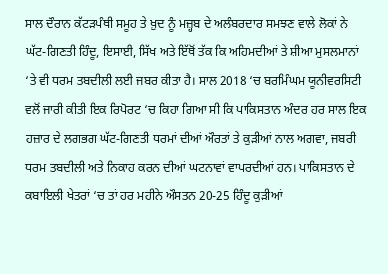ਸਾਲ ਦੌਰਾਨ ਕੱਟੜਪੰਥੀ ਸਮੂਹ ਤੇ ਖ਼ੁਦ ਨੂੰ ਮਜ਼੍ਹਬ ਦੇ ਅਲੰਬਰਦਾਰ ਸਮਝਣ ਵਾਲੇ ਲੋਕਾਂ ਨੇ ਘੱਟ-ਗਿਣਤੀ ਹਿੰਦੂ, ਇਸਾਈ, ਸਿੱਖ ਅਤੇ ਇੱਥੋਂ ਤੱਕ ਕਿ ਅਹਿਮਦੀਆਂ ਤੇ ਸ਼ੀਆ ਮੁਸਲਮਾਨਾਂ ‘ਤੇ ਵੀ ਧਰਮ ਤਬਦੀਲੀ ਲਈ ਜਬਰ ਕੀਤਾ ਹੈ। ਸਾਲ 2018 ‘ਚ ਬਰਮਿੰਘਮ ਯੂਨੀਵਰਸਿਟੀ ਵਲੋਂ ਜਾਰੀ ਕੀਤੀ ਇਕ ਰਿਪੋਰਟ ‘ਚ ਕਿਹਾ ਗਿਆ ਸੀ ਕਿ ਪਾਕਿਸਤਾਨ ਅੰਦਰ ਹਰ ਸਾਲ ਇਕ ਹਜ਼ਾਰ ਦੇ ਲਗਭਗ ਘੱਟ-ਗਿਣਤੀ ਧਰਮਾਂ ਦੀਆਂ ਔਰਤਾਂ ਤੇ ਕੁੜੀਆਂ ਨਾਲ ਅਗਵਾ, ਜਬਰੀ ਧਰਮ ਤਬਦੀਲੀ ਅਤੇ ਨਿਕਾਹ ਕਰਨ ਦੀਆਂ ਘਟਨਾਵਾਂ ਵਾਪਰਦੀਆਂ ਹਨ। ਪਾਕਿਸਤਾਨ ਦੇ ਕਬਾਇਲੀ ਖੇਤਰਾਂ ‘ਚ ਤਾਂ ਹਰ ਮਹੀਨੇ ਔਸਤਨ 20-25 ਹਿੰਦੂ ਕੁੜੀਆਂ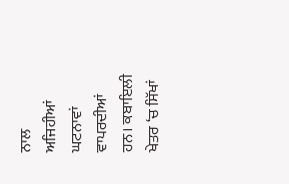ਨਾਲ ਅਜਿਹੀਆਂ ਘਟਨਾਵਾਂ ਵਾਪਰਦੀਆਂ ਹਨ। ਕਬਾਇਲੀ ਖੇਤਰ ‘ਚ ਸਿੱਖਾਂ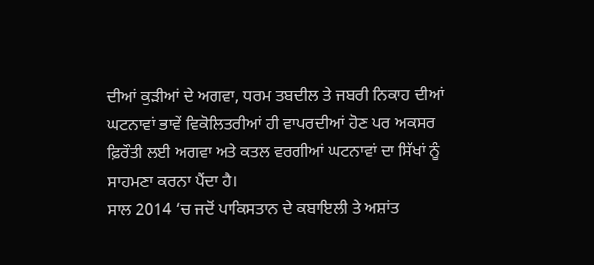ਦੀਆਂ ਕੁੜੀਆਂ ਦੇ ਅਗਵਾ, ਧਰਮ ਤਬਦੀਲ ਤੇ ਜਬਰੀ ਨਿਕਾਹ ਦੀਆਂ ਘਟਨਾਵਾਂ ਭਾਵੇਂ ਵਿਕੋਲਿਤਰੀਆਂ ਹੀ ਵਾਪਰਦੀਆਂ ਹੋਣ ਪਰ ਅਕਸਰ ਫ਼ਿਰੌਤੀ ਲਈ ਅਗਵਾ ਅਤੇ ਕਤਲ ਵਰਗੀਆਂ ਘਟਨਾਵਾਂ ਦਾ ਸਿੱਖਾਂ ਨੂੰ ਸਾਹਮਣਾ ਕਰਨਾ ਪੈਂਦਾ ਹੈ।
ਸਾਲ 2014 ‘ਚ ਜਦੋਂ ਪਾਕਿਸਤਾਨ ਦੇ ਕਬਾਇਲੀ ਤੇ ਅਸ਼ਾਂਤ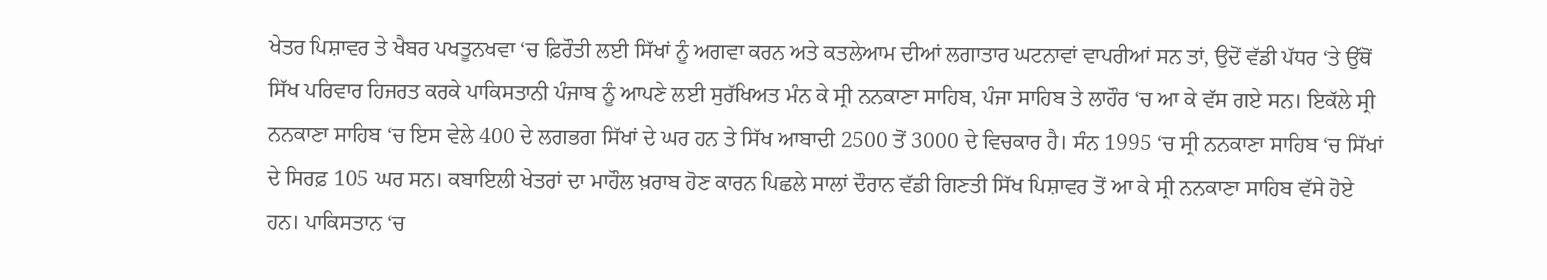ਖੇਤਰ ਪਿਸ਼ਾਵਰ ਤੇ ਖੈਬਰ ਪਖਤੂਨਖਵਾ ‘ਚ ਫ਼ਿਰੌਤੀ ਲਈ ਸਿੱਖਾਂ ਨੂੰ ਅਗਵਾ ਕਰਨ ਅਤੇ ਕਤਲੇਆਮ ਦੀਆਂ ਲਗਾਤਾਰ ਘਟਨਾਵਾਂ ਵਾਪਰੀਆਂ ਸਨ ਤਾਂ, ਉਦੋਂ ਵੱਡੀ ਪੱਧਰ ‘ਤੇ ਉੱਥੋਂ ਸਿੱਖ ਪਰਿਵਾਰ ਹਿਜਰਤ ਕਰਕੇ ਪਾਕਿਸਤਾਨੀ ਪੰਜਾਬ ਨੂੰ ਆਪਣੇ ਲਈ ਸੁਰੱਖਿਅਤ ਮੰਨ ਕੇ ਸ੍ਰੀ ਨਨਕਾਣਾ ਸਾਹਿਬ, ਪੰਜਾ ਸਾਹਿਬ ਤੇ ਲਾਹੌਰ ‘ਚ ਆ ਕੇ ਵੱਸ ਗਏ ਸਨ। ਇਕੱਲੇ ਸ੍ਰੀ ਨਨਕਾਣਾ ਸਾਹਿਬ ‘ਚ ਇਸ ਵੇਲੇ 400 ਦੇ ਲਗਭਗ ਸਿੱਖਾਂ ਦੇ ਘਰ ਹਨ ਤੇ ਸਿੱਖ ਆਬਾਦੀ 2500 ਤੋਂ 3000 ਦੇ ਵਿਚਕਾਰ ਹੈ। ਸੰਨ 1995 ‘ਚ ਸ੍ਰੀ ਨਨਕਾਣਾ ਸਾਹਿਬ ‘ਚ ਸਿੱਖਾਂ ਦੇ ਸਿਰਫ਼ 105 ਘਰ ਸਨ। ਕਬਾਇਲੀ ਖੇਤਰਾਂ ਦਾ ਮਾਹੌਲ ਖ਼ਰਾਬ ਹੋਣ ਕਾਰਨ ਪਿਛਲੇ ਸਾਲਾਂ ਦੌਰਾਨ ਵੱਡੀ ਗਿਣਤੀ ਸਿੱਖ ਪਿਸ਼ਾਵਰ ਤੋਂ ਆ ਕੇ ਸ੍ਰੀ ਨਨਕਾਣਾ ਸਾਹਿਬ ਵੱਸੇ ਹੋਏ ਹਨ। ਪਾਕਿਸਤਾਨ ‘ਚ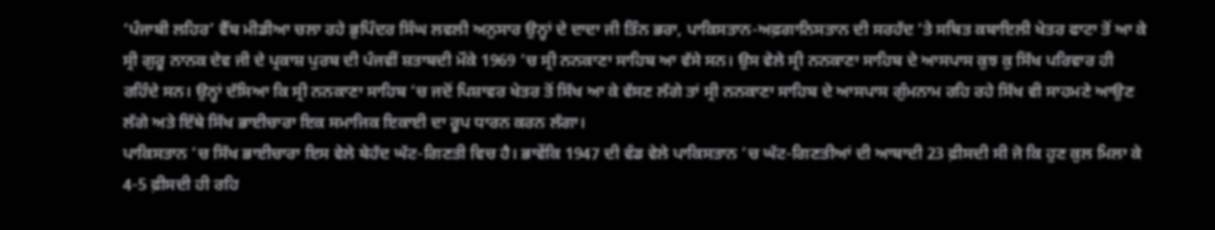‘ਪੰਜਾਬੀ ਲਹਿਰ’ ਵੈੱਬ ਮੀਡੀਆ ਚਲਾ ਰਹੇ ਭੁਪਿੰਦਰ ਸਿੰਘ ਲਵਲੀ ਅਨੁਸਾਰ ਉਨ੍ਹਾਂ ਦੇ ਦਾਦਾ ਜੀ ਤਿੰਨ ਭਰਾ, ਪਾਕਿਸਤਾਨ-ਅਫ਼ਗਾਨਿਸਤਾਨ ਦੀ ਸਰਹੱਦ ‘ਤੇ ਸਥਿਤ ਕਬਾਇਲੀ ਖੇਤਰ ਫਾਟਾ ਤੋਂ ਆ ਕੇ ਸ੍ਰੀ ਗੁਰੂ ਨਾਨਕ ਦੇਵ ਜੀ ਦੇ ਪ੍ਰਕਾਸ਼ ਪੁਰਬ ਦੀ ਪੰਜਵੀਂ ਸ਼ਤਾਬਦੀ ਮੌਕੇ 1969 ‘ਚ ਸ੍ਰੀ ਨਨਕਾਣਾ ਸਾਹਿਬ ਆ ਵੱਸੇ ਸਨ। ਉਸ ਵੇਲੇ ਸ੍ਰੀ ਨਨਕਾਣਾ ਸਾਹਿਬ ਦੇ ਆਸਪਾਸ ਕੁਝ ਕੁ ਸਿੱਖ ਪਰਿਵਾਰ ਹੀ ਰਹਿੰਦੇ ਸਨ। ਉਨ੍ਹਾਂ ਦੱਸਿਆ ਕਿ ਸ੍ਰੀ ਨਨਕਾਣਾ ਸਾਹਿਬ ‘ਚ ਜਦੋਂ ਪਿਸ਼ਾਵਰ ਖੇਤਰ ਤੋਂ ਸਿੱਖ ਆ ਕੇ ਵੱਸਣ ਲੱਗੇ ਤਾਂ ਸ੍ਰੀ ਨਨਕਾਣਾ ਸਾਹਿਬ ਦੇ ਆਸਪਾਸ ਗੁੰਮਨਾਮ ਰਹਿ ਰਹੇ ਸਿੱਖ ਵੀ ਸਾਹਮਣੇ ਆਉਣ ਲੱਗੇ ਅਤੇ ਇੱਥੇ ਸਿੱਖ ਭਾਈਚਾਰਾ ਇਕ ਸਮਾਜਿਕ ਇਕਾਈ ਦਾ ਰੂਪ ਧਾਰਨ ਕਰਨ ਲੱਗਾ।
ਪਾਕਿਸਤਾਨ ‘ਚ ਸਿੱਖ ਭਾਈਚਾਰਾ ਇਸ ਵੇਲੇ ਬੇਹੱਦ ਘੱਟ-ਗਿਣਤੀ ਵਿਚ ਹੈ। ਭਾਵੇਂਕਿ 1947 ਦੀ ਵੰਡ ਵੇਲੇ ਪਾਕਿਸਤਾਨ ‘ਚ ਘੱਟ-ਗਿਣਤੀਆਂ ਦੀ ਆਬਾਦੀ 23 ਫ਼ੀਸਦੀ ਸੀ ਜੋ ਕਿ ਹੁਣ ਕੁਲ ਮਿਲਾ ਕੇ 4-5 ਫ਼ੀਸਦੀ ਹੀ ਰਹਿ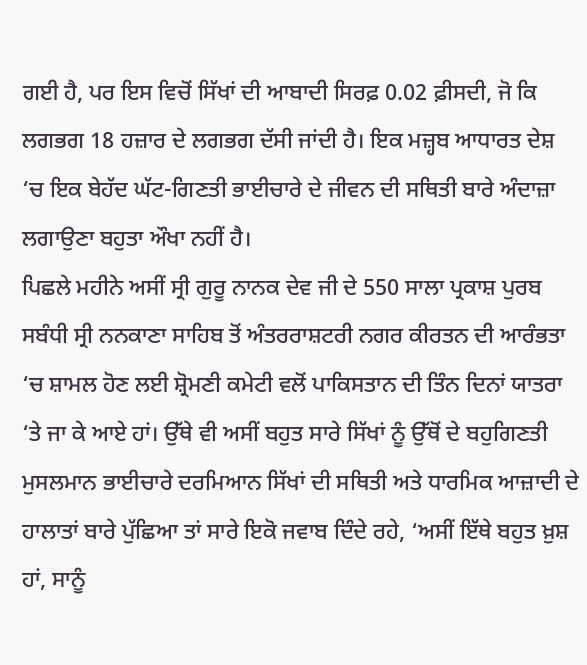ਗਈ ਹੈ, ਪਰ ਇਸ ਵਿਚੋਂ ਸਿੱਖਾਂ ਦੀ ਆਬਾਦੀ ਸਿਰਫ਼ 0.02 ਫ਼ੀਸਦੀ, ਜੋ ਕਿ ਲਗਭਗ 18 ਹਜ਼ਾਰ ਦੇ ਲਗਭਗ ਦੱਸੀ ਜਾਂਦੀ ਹੈ। ਇਕ ਮਜ਼੍ਹਬ ਆਧਾਰਤ ਦੇਸ਼ ‘ਚ ਇਕ ਬੇਹੱਦ ਘੱਟ-ਗਿਣਤੀ ਭਾਈਚਾਰੇ ਦੇ ਜੀਵਨ ਦੀ ਸਥਿਤੀ ਬਾਰੇ ਅੰਦਾਜ਼ਾ ਲਗਾਉਣਾ ਬਹੁਤਾ ਔਖਾ ਨਹੀਂ ਹੈ।
ਪਿਛਲੇ ਮਹੀਨੇ ਅਸੀਂ ਸ੍ਰੀ ਗੁਰੂ ਨਾਨਕ ਦੇਵ ਜੀ ਦੇ 550 ਸਾਲਾ ਪ੍ਰਕਾਸ਼ ਪੁਰਬ ਸਬੰਧੀ ਸ੍ਰੀ ਨਨਕਾਣਾ ਸਾਹਿਬ ਤੋਂ ਅੰਤਰਰਾਸ਼ਟਰੀ ਨਗਰ ਕੀਰਤਨ ਦੀ ਆਰੰਭਤਾ ‘ਚ ਸ਼ਾਮਲ ਹੋਣ ਲਈ ਸ਼੍ਰੋਮਣੀ ਕਮੇਟੀ ਵਲੋਂ ਪਾਕਿਸਤਾਨ ਦੀ ਤਿੰਨ ਦਿਨਾਂ ਯਾਤਰਾ ‘ਤੇ ਜਾ ਕੇ ਆਏ ਹਾਂ। ਉੱਥੇ ਵੀ ਅਸੀਂ ਬਹੁਤ ਸਾਰੇ ਸਿੱਖਾਂ ਨੂੰ ਉੱਥੋਂ ਦੇ ਬਹੁਗਿਣਤੀ ਮੁਸਲਮਾਨ ਭਾਈਚਾਰੇ ਦਰਮਿਆਨ ਸਿੱਖਾਂ ਦੀ ਸਥਿਤੀ ਅਤੇ ਧਾਰਮਿਕ ਆਜ਼ਾਦੀ ਦੇ ਹਾਲਾਤਾਂ ਬਾਰੇ ਪੁੱਛਿਆ ਤਾਂ ਸਾਰੇ ਇਕੋ ਜਵਾਬ ਦਿੰਦੇ ਰਹੇ, ‘ਅਸੀਂ ਇੱਥੇ ਬਹੁਤ ਖ਼ੁਸ਼ ਹਾਂ, ਸਾਨੂੰ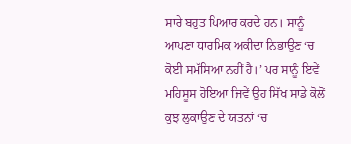ਸਾਰੇ ਬਹੁਤ ਪਿਆਰ ਕਰਦੇ ਹਨ। ਸਾਨੂੰ ਆਪਣਾ ਧਾਰਮਿਕ ਅਕੀਦਾ ਨਿਭਾਉਣ ‘ਚ ਕੋਈ ਸਮੱਸਿਆ ਨਹੀਂ ਹੈ।’ ਪਰ ਸਾਨੂੰ ਇਵੇਂ ਮਹਿਸੂਸ ਹੋਇਆ ਜਿਵੇਂ ਉਹ ਸਿੱਖ ਸਾਡੇ ਕੋਲੋਂ ਕੁਝ ਲੁਕਾਉਣ ਦੇ ਯਤਨਾਂ ‘ਚ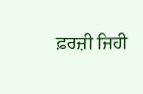ਫ਼ਰਜ਼ੀ ਜਿਹੀ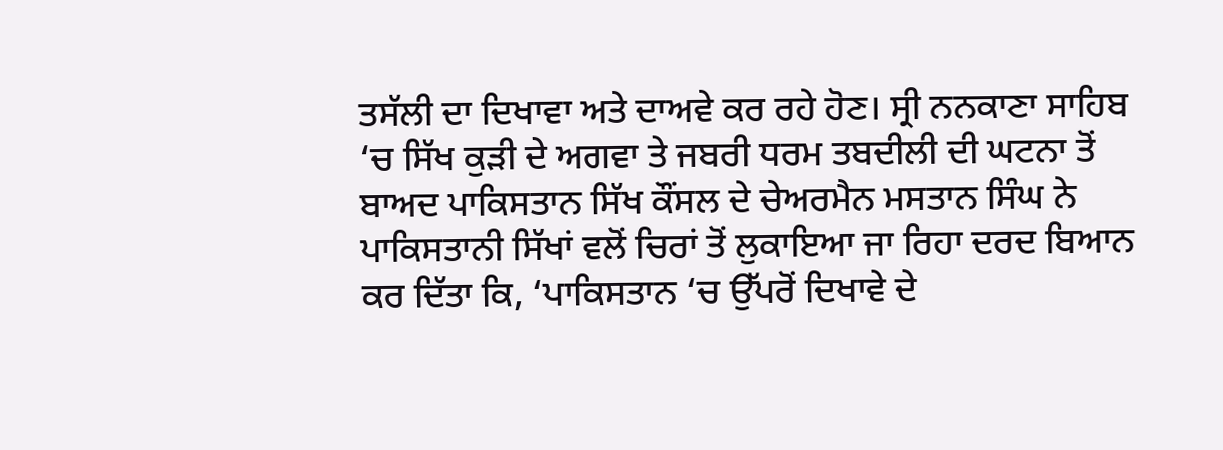ਤਸੱਲੀ ਦਾ ਦਿਖਾਵਾ ਅਤੇ ਦਾਅਵੇ ਕਰ ਰਹੇ ਹੋਣ। ਸ੍ਰੀ ਨਨਕਾਣਾ ਸਾਹਿਬ ‘ਚ ਸਿੱਖ ਕੁੜੀ ਦੇ ਅਗਵਾ ਤੇ ਜਬਰੀ ਧਰਮ ਤਬਦੀਲੀ ਦੀ ਘਟਨਾ ਤੋਂ ਬਾਅਦ ਪਾਕਿਸਤਾਨ ਸਿੱਖ ਕੌਂਸਲ ਦੇ ਚੇਅਰਮੈਨ ਮਸਤਾਨ ਸਿੰਘ ਨੇ ਪਾਕਿਸਤਾਨੀ ਸਿੱਖਾਂ ਵਲੋਂ ਚਿਰਾਂ ਤੋਂ ਲੁਕਾਇਆ ਜਾ ਰਿਹਾ ਦਰਦ ਬਿਆਨ ਕਰ ਦਿੱਤਾ ਕਿ, ‘ਪਾਕਿਸਤਾਨ ‘ਚ ਉੱਪਰੋਂ ਦਿਖਾਵੇ ਦੇ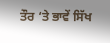ਤੌਰ ‘ਤੇ ਭਾਵੇਂ ਸਿੱਖ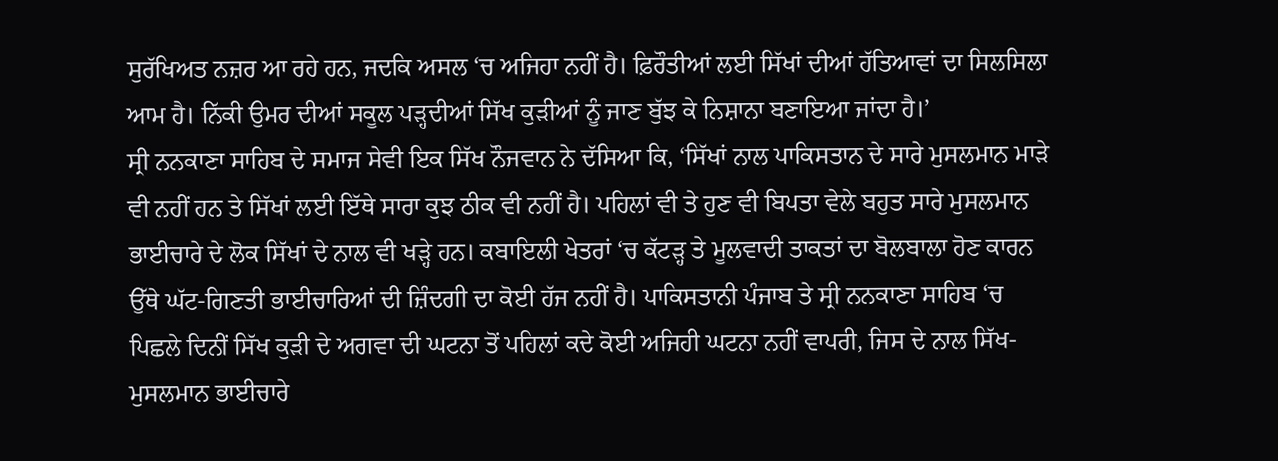ਸੁਰੱਖਿਅਤ ਨਜ਼ਰ ਆ ਰਹੇ ਹਨ, ਜਦਕਿ ਅਸਲ ‘ਚ ਅਜਿਹਾ ਨਹੀਂ ਹੈ। ਫ਼ਿਰੌਤੀਆਂ ਲਈ ਸਿੱਖਾਂ ਦੀਆਂ ਹੱਤਿਆਵਾਂ ਦਾ ਸਿਲਸਿਲਾ ਆਮ ਹੈ। ਨਿੱਕੀ ਉਮਰ ਦੀਆਂ ਸਕੂਲ ਪੜ੍ਹਦੀਆਂ ਸਿੱਖ ਕੁੜੀਆਂ ਨੂੰ ਜਾਣ ਬੁੱਝ ਕੇ ਨਿਸ਼ਾਨਾ ਬਣਾਇਆ ਜਾਂਦਾ ਹੈ।’
ਸ੍ਰੀ ਨਨਕਾਣਾ ਸਾਹਿਬ ਦੇ ਸਮਾਜ ਸੇਵੀ ਇਕ ਸਿੱਖ ਨੌਜਵਾਨ ਨੇ ਦੱਸਿਆ ਕਿ, ‘ਸਿੱਖਾਂ ਨਾਲ ਪਾਕਿਸਤਾਨ ਦੇ ਸਾਰੇ ਮੁਸਲਮਾਨ ਮਾੜੇ ਵੀ ਨਹੀਂ ਹਨ ਤੇ ਸਿੱਖਾਂ ਲਈ ਇੱਥੇ ਸਾਰਾ ਕੁਝ ਠੀਕ ਵੀ ਨਹੀਂ ਹੈ। ਪਹਿਲਾਂ ਵੀ ਤੇ ਹੁਣ ਵੀ ਬਿਪਤਾ ਵੇਲੇ ਬਹੁਤ ਸਾਰੇ ਮੁਸਲਮਾਨ ਭਾਈਚਾਰੇ ਦੇ ਲੋਕ ਸਿੱਖਾਂ ਦੇ ਨਾਲ ਵੀ ਖੜ੍ਹੇ ਹਨ। ਕਬਾਇਲੀ ਖੇਤਰਾਂ ‘ਚ ਕੱਟੜ੍ਹ ਤੇ ਮੂਲਵਾਦੀ ਤਾਕਤਾਂ ਦਾ ਬੋਲਬਾਲਾ ਹੋਣ ਕਾਰਨ ਉੱਥੇ ਘੱਟ-ਗਿਣਤੀ ਭਾਈਚਾਰਿਆਂ ਦੀ ਜ਼ਿੰਦਗੀ ਦਾ ਕੋਈ ਹੱਜ ਨਹੀਂ ਹੈ। ਪਾਕਿਸਤਾਨੀ ਪੰਜਾਬ ਤੇ ਸ੍ਰੀ ਨਨਕਾਣਾ ਸਾਹਿਬ ‘ਚ ਪਿਛਲੇ ਦਿਨੀਂ ਸਿੱਖ ਕੁੜੀ ਦੇ ਅਗਵਾ ਦੀ ਘਟਨਾ ਤੋਂ ਪਹਿਲਾਂ ਕਦੇ ਕੋਈ ਅਜਿਹੀ ਘਟਨਾ ਨਹੀਂ ਵਾਪਰੀ, ਜਿਸ ਦੇ ਨਾਲ ਸਿੱਖ-ਮੁਸਲਮਾਨ ਭਾਈਚਾਰੇ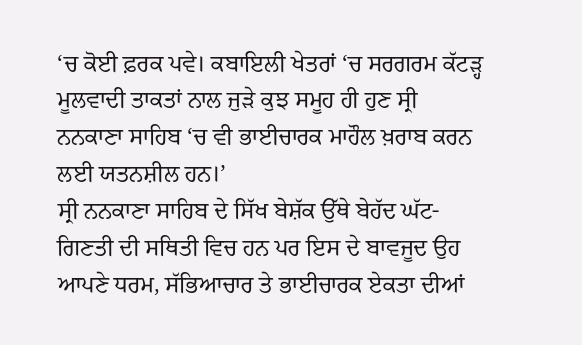‘ਚ ਕੋਈ ਫ਼ਰਕ ਪਵੇ। ਕਬਾਇਲੀ ਖੇਤਰਾਂ ‘ਚ ਸਰਗਰਮ ਕੱਟੜ੍ਹ ਮੂਲਵਾਦੀ ਤਾਕਤਾਂ ਨਾਲ ਜੁੜੇ ਕੁਝ ਸਮੂਹ ਹੀ ਹੁਣ ਸ੍ਰੀ ਨਨਕਾਣਾ ਸਾਹਿਬ ‘ਚ ਵੀ ਭਾਈਚਾਰਕ ਮਾਹੌਲ ਖ਼ਰਾਬ ਕਰਨ ਲਈ ਯਤਨਸ਼ੀਲ ਹਨ।’
ਸ੍ਰੀ ਨਨਕਾਣਾ ਸਾਹਿਬ ਦੇ ਸਿੱਖ ਬੇਸ਼ੱਕ ਉੱਥੇ ਬੇਹੱਦ ਘੱਟ-ਗਿਣਤੀ ਦੀ ਸਥਿਤੀ ਵਿਚ ਹਨ ਪਰ ਇਸ ਦੇ ਬਾਵਜੂਦ ਉਹ ਆਪਣੇ ਧਰਮ, ਸੱਭਿਆਚਾਰ ਤੇ ਭਾਈਚਾਰਕ ਏਕਤਾ ਦੀਆਂ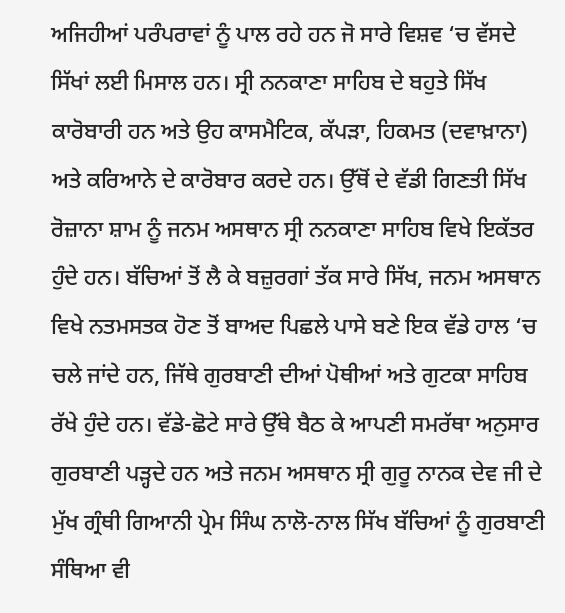ਅਜਿਹੀਆਂ ਪਰੰਪਰਾਵਾਂ ਨੂੰ ਪਾਲ ਰਹੇ ਹਨ ਜੋ ਸਾਰੇ ਵਿਸ਼ਵ ‘ਚ ਵੱਸਦੇ ਸਿੱਖਾਂ ਲਈ ਮਿਸਾਲ ਹਨ। ਸ੍ਰੀ ਨਨਕਾਣਾ ਸਾਹਿਬ ਦੇ ਬਹੁਤੇ ਸਿੱਖ ਕਾਰੋਬਾਰੀ ਹਨ ਅਤੇ ਉਹ ਕਾਸਮੈਟਿਕ, ਕੱਪੜਾ, ਹਿਕਮਤ (ਦਵਾਖ਼ਾਨਾ) ਅਤੇ ਕਰਿਆਨੇ ਦੇ ਕਾਰੋਬਾਰ ਕਰਦੇ ਹਨ। ਉੱਥੋਂ ਦੇ ਵੱਡੀ ਗਿਣਤੀ ਸਿੱਖ ਰੋਜ਼ਾਨਾ ਸ਼ਾਮ ਨੂੰ ਜਨਮ ਅਸਥਾਨ ਸ੍ਰੀ ਨਨਕਾਣਾ ਸਾਹਿਬ ਵਿਖੇ ਇਕੱਤਰ ਹੁੰਦੇ ਹਨ। ਬੱਚਿਆਂ ਤੋਂ ਲੈ ਕੇ ਬਜ਼ੁਰਗਾਂ ਤੱਕ ਸਾਰੇ ਸਿੱਖ, ਜਨਮ ਅਸਥਾਨ ਵਿਖੇ ਨਤਮਸਤਕ ਹੋਣ ਤੋਂ ਬਾਅਦ ਪਿਛਲੇ ਪਾਸੇ ਬਣੇ ਇਕ ਵੱਡੇ ਹਾਲ ‘ਚ ਚਲੇ ਜਾਂਦੇ ਹਨ, ਜਿੱਥੇ ਗੁਰਬਾਣੀ ਦੀਆਂ ਪੋਥੀਆਂ ਅਤੇ ਗੁਟਕਾ ਸਾਹਿਬ ਰੱਖੇ ਹੁੰਦੇ ਹਨ। ਵੱਡੇ-ਛੋਟੇ ਸਾਰੇ ਉੱਥੇ ਬੈਠ ਕੇ ਆਪਣੀ ਸਮਰੱਥਾ ਅਨੁਸਾਰ ਗੁਰਬਾਣੀ ਪੜ੍ਹਦੇ ਹਨ ਅਤੇ ਜਨਮ ਅਸਥਾਨ ਸ੍ਰੀ ਗੁਰੂ ਨਾਨਕ ਦੇਵ ਜੀ ਦੇ ਮੁੱਖ ਗ੍ਰੰਥੀ ਗਿਆਨੀ ਪ੍ਰੇਮ ਸਿੰਘ ਨਾਲੋ-ਨਾਲ ਸਿੱਖ ਬੱਚਿਆਂ ਨੂੰ ਗੁਰਬਾਣੀ ਸੰਥਿਆ ਵੀ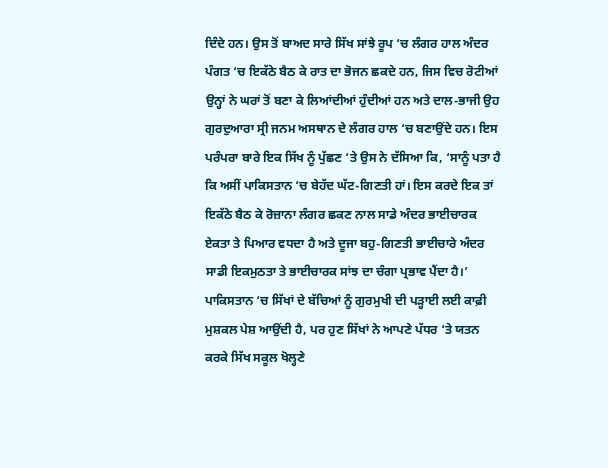ਦਿੰਦੇ ਹਨ। ਉਸ ਤੋਂ ਬਾਅਦ ਸਾਰੇ ਸਿੱਖ ਸਾਂਝੇ ਰੂਪ ‘ਚ ਲੰਗਰ ਹਾਲ ਅੰਦਰ ਪੰਗਤ ‘ਚ ਇਕੱਠੇ ਬੈਠ ਕੇ ਰਾਤ ਦਾ ਭੋਜਨ ਛਕਦੇ ਹਨ, ਜਿਸ ਵਿਚ ਰੋਟੀਆਂ ਉਨ੍ਹਾਂ ਨੇ ਘਰਾਂ ਤੋਂ ਬਣਾ ਕੇ ਲਿਆਂਦੀਆਂ ਹੁੰਦੀਆਂ ਹਨ ਅਤੇ ਦਾਲ-ਭਾਜੀ ਉਹ ਗੁਰਦੁਆਰਾ ਸ੍ਰੀ ਜਨਮ ਅਸਥਾਨ ਦੇ ਲੰਗਰ ਹਾਲ ‘ਚ ਬਣਾਉਂਦੇ ਹਨ। ਇਸ ਪਰੰਪਰਾ ਬਾਰੇ ਇਕ ਸਿੱਖ ਨੂੰ ਪੁੱਛਣ ‘ਤੇ ਉਸ ਨੇ ਦੱਸਿਆ ਕਿ, ‘ਸਾਨੂੰ ਪਤਾ ਹੈ ਕਿ ਅਸੀਂ ਪਾਕਿਸਤਾਨ ‘ਚ ਬੇਹੱਦ ਘੱਟ-ਗਿਣਤੀ ਹਾਂ। ਇਸ ਕਰਦੇ ਇਕ ਤਾਂ ਇਕੱਠੇ ਬੈਠ ਕੇ ਰੋਜ਼ਾਨਾ ਲੰਗਰ ਛਕਣ ਨਾਲ ਸਾਡੇ ਅੰਦਰ ਭਾਈਚਾਰਕ ਏਕਤਾ ਤੇ ਪਿਆਰ ਵਧਦਾ ਹੈ ਅਤੇ ਦੂਜਾ ਬਹੁ-ਗਿਣਤੀ ਭਾਈਚਾਰੇ ਅੰਦਰ ਸਾਡੀ ਇਕਮੁਠਤਾ ਤੇ ਭਾਈਚਾਰਕ ਸਾਂਝ ਦਾ ਚੰਗਾ ਪ੍ਰਭਾਵ ਪੈਂਦਾ ਹੈ।’
ਪਾਕਿਸਤਾਨ ‘ਚ ਸਿੱਖਾਂ ਦੇ ਬੱਚਿਆਂ ਨੂੰ ਗੁਰਮੁਖੀ ਦੀ ਪੜ੍ਹਾਈ ਲਈ ਕਾਫ਼ੀ ਮੁਸ਼ਕਲ ਪੇਸ਼ ਆਉਂਦੀ ਹੈ, ਪਰ ਹੁਣ ਸਿੱਖਾਂ ਨੇ ਆਪਣੇ ਪੱਧਰ ‘ਤੇ ਯਤਨ ਕਰਕੇ ਸਿੱਖ ਸਕੂਲ ਖੋਲ੍ਹਣੇ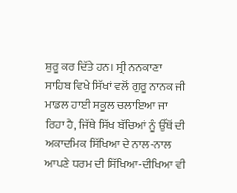ਸ਼ੁਰੂ ਕਰ ਦਿੱਤੇ ਹਨ। ਸ੍ਰੀ ਨਨਕਾਣਾ ਸਾਹਿਬ ਵਿਖੇ ਸਿੱਖਾਂ ਵਲੋਂ ਗੁਰੂ ਨਾਨਕ ਜੀ ਮਾਡਲ ਹਾਈ ਸਕੂਲ ਚਲਾਇਆ ਜਾ ਰਿਹਾ ਹੈ, ਜਿੱਥੇ ਸਿੱਖ ਬੱਚਿਆਂ ਨੂੰ ਉੱਥੋਂ ਦੀ ਅਕਾਦਮਿਕ ਸਿੱਖਿਆ ਦੇ ਨਾਲ-ਨਾਲ ਆਪਣੇ ਧਰਮ ਦੀ ਸਿੱਖਿਆ-ਦੀਖਿਆ ਵੀ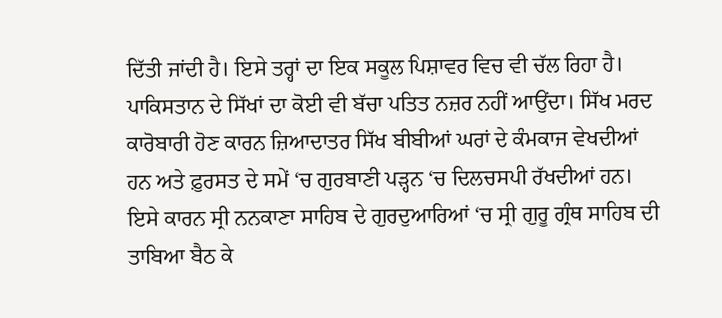ਦਿੱਤੀ ਜਾਂਦੀ ਹੈ। ਇਸੇ ਤਰ੍ਹਾਂ ਦਾ ਇਕ ਸਕੂਲ ਪਿਸ਼ਾਵਰ ਵਿਚ ਵੀ ਚੱਲ ਰਿਹਾ ਹੈ। ਪਾਕਿਸਤਾਨ ਦੇ ਸਿੱਖਾਂ ਦਾ ਕੋਈ ਵੀ ਬੱਚਾ ਪਤਿਤ ਨਜ਼ਰ ਨਹੀਂ ਆਉਂਦਾ। ਸਿੱਖ ਮਰਦ ਕਾਰੋਬਾਰੀ ਹੋਣ ਕਾਰਨ ਜ਼ਿਆਦਾਤਰ ਸਿੱਖ ਬੀਬੀਆਂ ਘਰਾਂ ਦੇ ਕੰਮਕਾਜ ਵੇਖਦੀਆਂ ਹਨ ਅਤੇ ਫ਼ੁਰਸਤ ਦੇ ਸਮੇਂ ‘ਚ ਗੁਰਬਾਣੀ ਪੜ੍ਹਨ ‘ਚ ਦਿਲਚਸਪੀ ਰੱਖਦੀਆਂ ਹਨ। ਇਸੇ ਕਾਰਨ ਸ੍ਰੀ ਨਨਕਾਣਾ ਸਾਹਿਬ ਦੇ ਗੁਰਦੁਆਰਿਆਂ ‘ਚ ਸ੍ਰੀ ਗੁਰੂ ਗ੍ਰੰਥ ਸਾਹਿਬ ਦੀ ਤਾਬਿਆ ਬੈਠ ਕੇ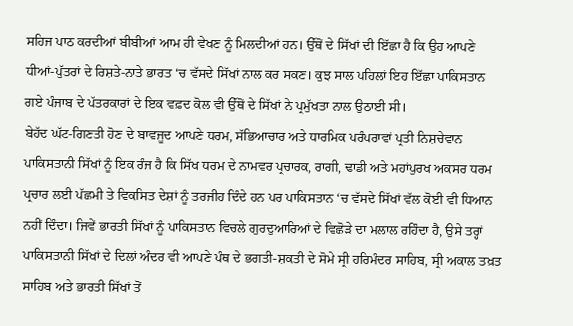ਸਹਿਜ ਪਾਠ ਕਰਦੀਆਂ ਬੀਬੀਆਂ ਆਮ ਹੀ ਵੇਖਣ ਨੂੰ ਮਿਲਦੀਆਂ ਹਨ। ਉੱਥੋਂ ਦੇ ਸਿੱਖਾਂ ਦੀ ਇੱਛਾ ਹੈ ਕਿ ਉਹ ਆਪਣੇ ਧੀਆਂ-ਪੁੱਤਰਾਂ ਦੇ ਰਿਸ਼ਤੇ-ਨਾਤੇ ਭਾਰਤ ‘ਚ ਵੱਸਦੇ ਸਿੱਖਾਂ ਨਾਲ ਕਰ ਸਕਣ। ਕੁਝ ਸਾਲ ਪਹਿਲਾਂ ਇਹ ਇੱਛਾ ਪਾਕਿਸਤਾਨ ਗਏ ਪੰਜਾਬ ਦੇ ਪੱਤਰਕਾਰਾਂ ਦੇ ਇਕ ਵਫ਼ਦ ਕੋਲ ਵੀ ਉੱਥੋਂ ਦੇ ਸਿੱਖਾਂ ਨੇ ਪ੍ਰਮੁੱਖਤਾ ਨਾਲ ਉਠਾਈ ਸੀ।
ਬੇਹੱਦ ਘੱਟ-ਗਿਣਤੀ ਹੋਣ ਦੇ ਬਾਵਜੂਦ ਆਪਣੇ ਧਰਮ, ਸੱਭਿਆਚਾਰ ਅਤੇ ਧਾਰਮਿਕ ਪਰੰਪਰਾਵਾਂ ਪ੍ਰਤੀ ਨਿਸ਼ਚੇਵਾਨ ਪਾਕਿਸਤਾਨੀ ਸਿੱਖਾਂ ਨੂੰ ਇਕ ਰੰਜ ਹੈ ਕਿ ਸਿੱਖ ਧਰਮ ਦੇ ਨਾਮਵਰ ਪ੍ਰਚਾਰਕ, ਰਾਗੀ, ਢਾਡੀ ਅਤੇ ਮਹਾਂਪੁਰਖ ਅਕਸਰ ਧਰਮ ਪ੍ਰਚਾਰ ਲਈ ਪੱਛਮੀ ਤੇ ਵਿਕਸਿਤ ਦੇਸ਼ਾਂ ਨੂੰ ਤਰਜੀਹ ਦਿੰਦੇ ਹਨ ਪਰ ਪਾਕਿਸਤਾਨ ‘ਚ ਵੱਸਦੇ ਸਿੱਖਾਂ ਵੱਲ ਕੋਈ ਵੀ ਧਿਆਨ ਨਹੀਂ ਦਿੰਦਾ। ਜਿਵੇਂ ਭਾਰਤੀ ਸਿੱਖਾਂ ਨੂੰ ਪਾਕਿਸਤਾਨ ਵਿਚਲੇ ਗੁਰਦੁਆਰਿਆਂ ਦੇ ਵਿਛੋੜੇ ਦਾ ਮਲਾਲ ਰਹਿੰਦਾ ਹੈ, ਉਸੇ ਤਰ੍ਹਾਂ ਪਾਕਿਸਤਾਨੀ ਸਿੱਖਾਂ ਦੇ ਦਿਲਾਂ ਅੰਦਰ ਵੀ ਆਪਣੇ ਪੰਥ ਦੇ ਭਗਤੀ-ਸ਼ਕਤੀ ਦੇ ਸੋਮੇ ਸ੍ਰੀ ਹਰਿਮੰਦਰ ਸਾਹਿਬ, ਸ੍ਰੀ ਅਕਾਲ ਤਖ਼ਤ ਸਾਹਿਬ ਅਤੇ ਭਾਰਤੀ ਸਿੱਖਾਂ ਤੋਂ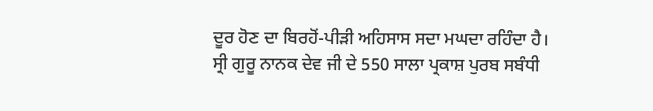ਦੂਰ ਹੋਣ ਦਾ ਬਿਰਹੋਂ-ਪੀੜੀ ਅਹਿਸਾਸ ਸਦਾ ਮਘਦਾ ਰਹਿੰਦਾ ਹੈ।
ਸ੍ਰੀ ਗੁਰੂ ਨਾਨਕ ਦੇਵ ਜੀ ਦੇ 550 ਸਾਲਾ ਪ੍ਰਕਾਸ਼ ਪੁਰਬ ਸਬੰਧੀ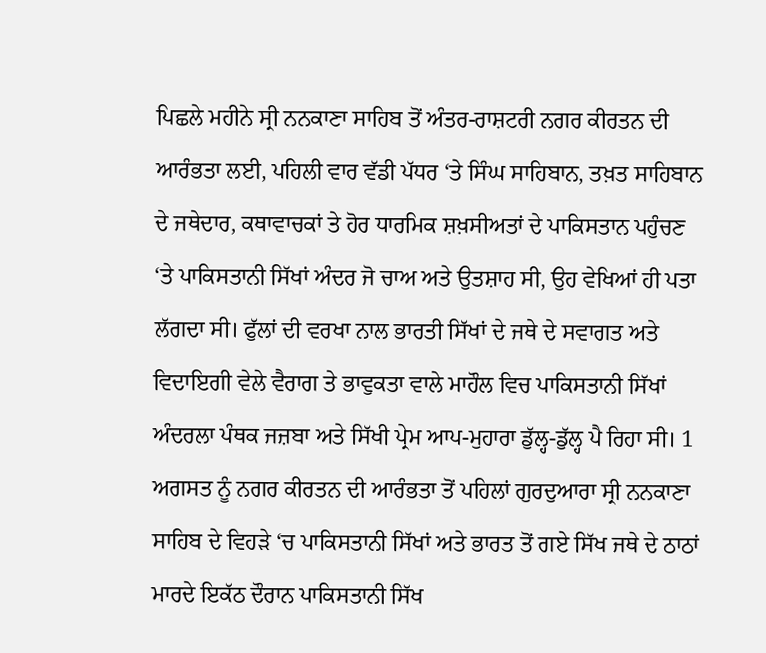ਪਿਛਲੇ ਮਹੀਨੇ ਸ੍ਰੀ ਨਨਕਾਣਾ ਸਾਹਿਬ ਤੋਂ ਅੰਤਰ-ਰਾਸ਼ਟਰੀ ਨਗਰ ਕੀਰਤਨ ਦੀ ਆਰੰਭਤਾ ਲਈ, ਪਹਿਲੀ ਵਾਰ ਵੱਡੀ ਪੱਧਰ ‘ਤੇ ਸਿੰਘ ਸਾਹਿਬਾਨ, ਤਖ਼ਤ ਸਾਹਿਬਾਨ ਦੇ ਜਥੇਦਾਰ, ਕਥਾਵਾਚਕਾਂ ਤੇ ਹੋਰ ਧਾਰਮਿਕ ਸ਼ਖ਼ਸੀਅਤਾਂ ਦੇ ਪਾਕਿਸਤਾਨ ਪਹੁੰਚਣ ‘ਤੇ ਪਾਕਿਸਤਾਨੀ ਸਿੱਖਾਂ ਅੰਦਰ ਜੋ ਚਾਅ ਅਤੇ ਉਤਸ਼ਾਹ ਸੀ, ਉਹ ਵੇਖਿਆਂ ਹੀ ਪਤਾ ਲੱਗਦਾ ਸੀ। ਫੁੱਲਾਂ ਦੀ ਵਰਖਾ ਨਾਲ ਭਾਰਤੀ ਸਿੱਖਾਂ ਦੇ ਜਥੇ ਦੇ ਸਵਾਗਤ ਅਤੇ ਵਿਦਾਇਗੀ ਵੇਲੇ ਵੈਰਾਗ ਤੇ ਭਾਵੁਕਤਾ ਵਾਲੇ ਮਾਹੌਲ ਵਿਚ ਪਾਕਿਸਤਾਨੀ ਸਿੱਖਾਂ ਅੰਦਰਲਾ ਪੰਥਕ ਜਜ਼ਬਾ ਅਤੇ ਸਿੱਖੀ ਪ੍ਰੇਮ ਆਪ-ਮੁਹਾਰਾ ਡੁੱਲ੍ਹ-ਡੁੱਲ੍ਹ ਪੈ ਰਿਹਾ ਸੀ। 1 ਅਗਸਤ ਨੂੰ ਨਗਰ ਕੀਰਤਨ ਦੀ ਆਰੰਭਤਾ ਤੋਂ ਪਹਿਲਾਂ ਗੁਰਦੁਆਰਾ ਸ੍ਰੀ ਨਨਕਾਣਾ ਸਾਹਿਬ ਦੇ ਵਿਹੜੇ ‘ਚ ਪਾਕਿਸਤਾਨੀ ਸਿੱਖਾਂ ਅਤੇ ਭਾਰਤ ਤੋਂ ਗਏ ਸਿੱਖ ਜਥੇ ਦੇ ਠਾਠਾਂ ਮਾਰਦੇ ਇਕੱਠ ਦੌਰਾਨ ਪਾਕਿਸਤਾਨੀ ਸਿੱਖ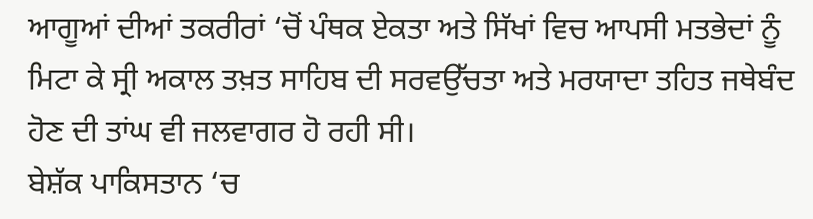ਆਗੂਆਂ ਦੀਆਂ ਤਕਰੀਰਾਂ ‘ਚੋਂ ਪੰਥਕ ਏਕਤਾ ਅਤੇ ਸਿੱਖਾਂ ਵਿਚ ਆਪਸੀ ਮਤਭੇਦਾਂ ਨੂੰ ਮਿਟਾ ਕੇ ਸ੍ਰੀ ਅਕਾਲ ਤਖ਼ਤ ਸਾਹਿਬ ਦੀ ਸਰਵਉੱਚਤਾ ਅਤੇ ਮਰਯਾਦਾ ਤਹਿਤ ਜਥੇਬੰਦ ਹੋਣ ਦੀ ਤਾਂਘ ਵੀ ਜਲਵਾਗਰ ਹੋ ਰਹੀ ਸੀ।
ਬੇਸ਼ੱਕ ਪਾਕਿਸਤਾਨ ‘ਚ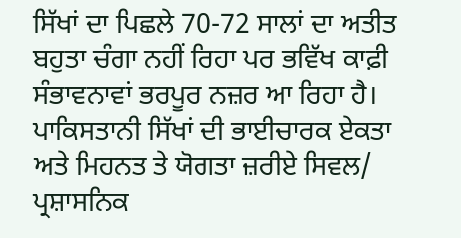ਸਿੱਖਾਂ ਦਾ ਪਿਛਲੇ 70-72 ਸਾਲਾਂ ਦਾ ਅਤੀਤ ਬਹੁਤਾ ਚੰਗਾ ਨਹੀਂ ਰਿਹਾ ਪਰ ਭਵਿੱਖ ਕਾਫ਼ੀ ਸੰਭਾਵਨਾਵਾਂ ਭਰਪੂਰ ਨਜ਼ਰ ਆ ਰਿਹਾ ਹੈ। ਪਾਕਿਸਤਾਨੀ ਸਿੱਖਾਂ ਦੀ ਭਾਈਚਾਰਕ ਏਕਤਾ ਅਤੇ ਮਿਹਨਤ ਤੇ ਯੋਗਤਾ ਜ਼ਰੀਏ ਸਿਵਲ/ ਪ੍ਰਸ਼ਾਸਨਿਕ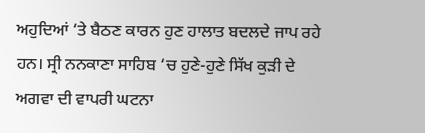ਅਹੁਦਿਆਂ ‘ਤੇ ਬੈਠਣ ਕਾਰਨ ਹੁਣ ਹਾਲਾਤ ਬਦਲਦੇ ਜਾਪ ਰਹੇ ਹਨ। ਸ੍ਰੀ ਨਨਕਾਣਾ ਸਾਹਿਬ ‘ਚ ਹੁਣੇ-ਹੁਣੇ ਸਿੱਖ ਕੁੜੀ ਦੇ ਅਗਵਾ ਦੀ ਵਾਪਰੀ ਘਟਨਾ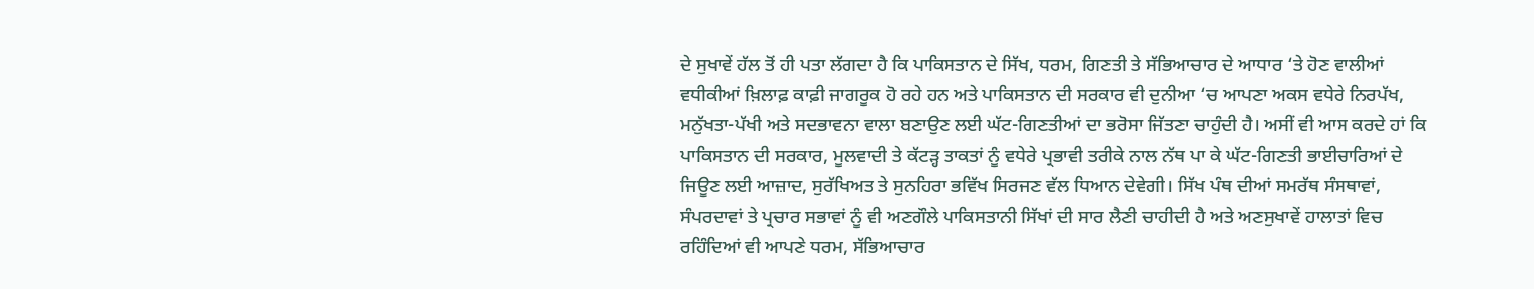ਦੇ ਸੁਖਾਵੇਂ ਹੱਲ ਤੋਂ ਹੀ ਪਤਾ ਲੱਗਦਾ ਹੈ ਕਿ ਪਾਕਿਸਤਾਨ ਦੇ ਸਿੱਖ, ਧਰਮ, ਗਿਣਤੀ ਤੇ ਸੱਭਿਆਚਾਰ ਦੇ ਆਧਾਰ ‘ਤੇ ਹੋਣ ਵਾਲੀਆਂ ਵਧੀਕੀਆਂ ਖ਼ਿਲਾਫ਼ ਕਾਫ਼ੀ ਜਾਗਰੂਕ ਹੋ ਰਹੇ ਹਨ ਅਤੇ ਪਾਕਿਸਤਾਨ ਦੀ ਸਰਕਾਰ ਵੀ ਦੁਨੀਆ ‘ਚ ਆਪਣਾ ਅਕਸ ਵਧੇਰੇ ਨਿਰਪੱਖ, ਮਨੁੱਖਤਾ-ਪੱਖੀ ਅਤੇ ਸਦਭਾਵਨਾ ਵਾਲਾ ਬਣਾਉਣ ਲਈ ਘੱਟ-ਗਿਣਤੀਆਂ ਦਾ ਭਰੋਸਾ ਜਿੱਤਣਾ ਚਾਹੁੰਦੀ ਹੈ। ਅਸੀਂ ਵੀ ਆਸ ਕਰਦੇ ਹਾਂ ਕਿ ਪਾਕਿਸਤਾਨ ਦੀ ਸਰਕਾਰ, ਮੂਲਵਾਦੀ ਤੇ ਕੱਟੜ੍ਹ ਤਾਕਤਾਂ ਨੂੰ ਵਧੇਰੇ ਪ੍ਰਭਾਵੀ ਤਰੀਕੇ ਨਾਲ ਨੱਥ ਪਾ ਕੇ ਘੱਟ-ਗਿਣਤੀ ਭਾਈਚਾਰਿਆਂ ਦੇ ਜਿਊਣ ਲਈ ਆਜ਼ਾਦ, ਸੁਰੱਖਿਅਤ ਤੇ ਸੁਨਹਿਰਾ ਭਵਿੱਖ ਸਿਰਜਣ ਵੱਲ ਧਿਆਨ ਦੇਵੇਗੀ। ਸਿੱਖ ਪੰਥ ਦੀਆਂ ਸਮਰੱਥ ਸੰਸਥਾਵਾਂ, ਸੰਪਰਦਾਵਾਂ ਤੇ ਪ੍ਰਚਾਰ ਸਭਾਵਾਂ ਨੂੰ ਵੀ ਅਣਗੌਲੇ ਪਾਕਿਸਤਾਨੀ ਸਿੱਖਾਂ ਦੀ ਸਾਰ ਲੈਣੀ ਚਾਹੀਦੀ ਹੈ ਅਤੇ ਅਣਸੁਖਾਵੇਂ ਹਾਲਾਤਾਂ ਵਿਚ ਰਹਿੰਦਿਆਂ ਵੀ ਆਪਣੇ ਧਰਮ, ਸੱਭਿਆਚਾਰ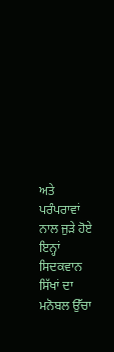ਅਤੇ ਪਰੰਪਰਾਵਾਂ ਨਾਲ ਜੁੜੇ ਹੋਏ ਇਨ੍ਹਾਂ ਸਿਦਕਵਾਨ ਸਿੱਖਾਂ ਦਾ ਮਨੋਬਲ ਉੱਚਾ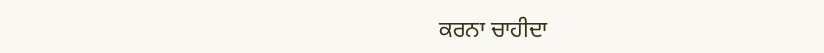ਕਰਨਾ ਚਾਹੀਦਾ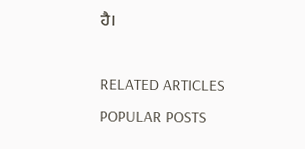ਹੈ।

RELATED ARTICLES
POPULAR POSTS